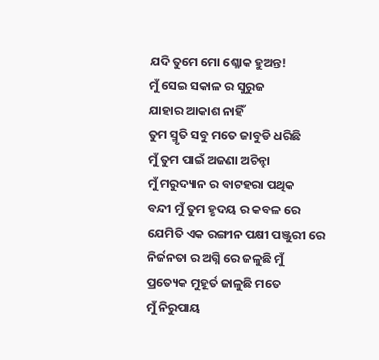ଯଦି ତୁମେ ମୋ ଶ୍ଳୋକ ହୁଅନ୍ତ!
ମୁଁ ସେଇ ସକାଳ ର ସୁରୁଜ
ଯାହାର ଆକାଶ ନାହିଁ
ତୁମ ସ୍ମୃତି ସବୁ ମତେ ଜାବୁଡି ଧରିଛି
ମୁଁ ତୁମ ପାଇଁ ଅଜଣା ଅଚିନ୍ହା
ମୁଁ ମରୁଦ୍ୟାନ ର ବାଟହରା ପଥିକ
ବନ୍ଦୀ ମୁଁ ତୁମ ହୃଦୟ ର କବଳ ରେ
ଯେମିତି ଏକ ରଙ୍ଗୀନ ପକ୍ଷୀ ପଞ୍ଜୁରୀ ରେ
ନିର୍ଜନତା ର ଅଗ୍ନି ରେ ଜଳୁଛି ମୁଁ
ପ୍ରତ୍ୟେକ ମୁହୂର୍ତ ଜାଳୁଛି ମତେ
ମୁଁ ନିରୁପାୟ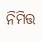ନିମିତ୍ତ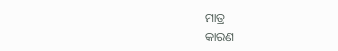ମାତ୍ର
କାରଣ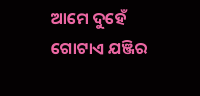ଆମେ ଦୁହେଁ ଗୋଟାଏ ଯଞ୍ଜିର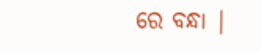ରେ ବନ୍ଧା |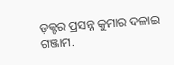ଡ଼କ୍ଟର ପ୍ରସନ୍ନ କୁମାର ଦଳାଇ
ଗଞ୍ଜାମ.